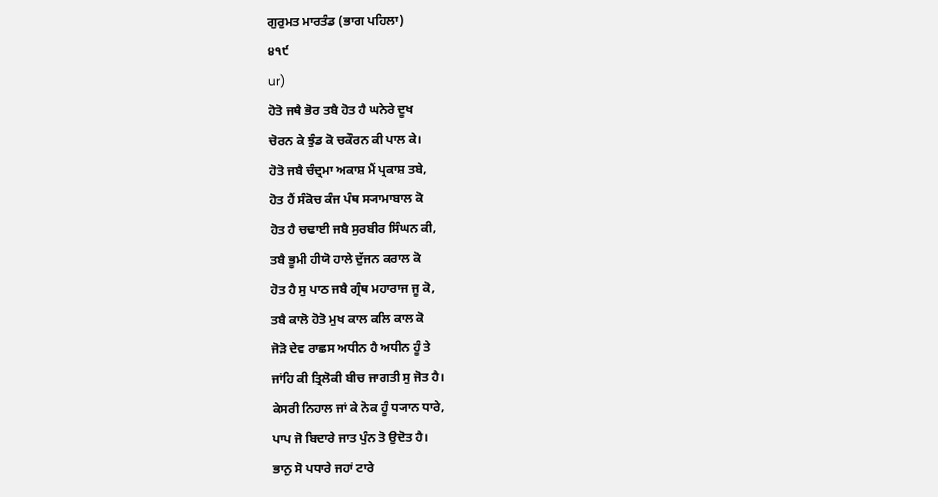ਗੁਰੁਮਤ ਮਾਰਤੰਡ (ਭਾਗ ਪਹਿਲਾ)
੪੧੯
ur)
ਹੋਤੋ ਜਥੈ ਭੋਰ ਤਬੈ ਹੋਤ ਹੈ ਘਨੇਰੇ ਦੂਖ
ਚੋਰਨ ਕੇ ਝੁੰਡ ਕੋ ਚਕੌਰਨ ਕੀ ਪਾਲ ਕੇ।
ਹੋਤੋ ਜਬੈ ਚੰਦ੍ਰਮਾ ਅਕਾਸ਼ ਮੈਂ ਪ੍ਰਕਾਸ਼ ਤਬੇ,
ਹੋਤ ਹੈਂ ਸੰਕੋਚ ਕੰਜ ਪੰਥ ਸ੍ਯਾਮਾਬਾਲ ਕੋ
ਹੋਤ ਹੈ ਚਢਾਈ ਜਬੈ ਸੁਰਬੀਰ ਸਿੰਘਨ ਕੀ,
ਤਬੈ ਭੂਮੀ ਹੀਯੋ ਹਾਲੇ ਦੁੱਜਨ ਕਰਾਲ ਕੋ
ਹੋਤ ਹੈ ਸੁ ਪਾਠ ਜਬੈ ਗ੍ਰੰਥ ਮਹਾਰਾਜ ਜੂ ਕੋ,
ਤਬੈ ਕਾਲੋ ਹੋਤੋ ਮੁਖ ਕਾਲ ਕਲਿ ਕਾਲ ਕੋ
ਜੋੜੋ ਦੇਵ ਰਾਛਸ ਅਧੀਨ ਹੈ ਅਧੀਨ ਹੂੰ ਤੇ
ਜਾਂਹਿ ਕੀ ਤ੍ਰਿਲੋਕੀ ਬੀਚ ਜਾਗਤੀ ਸੁ ਜੋਤ ਹੈ।
ਕੇਸਰੀ ਨਿਹਾਲ ਜਾਂ ਕੇ ਨੋਕ ਹੂੰ ਧ੍ਯਾਨ ਧਾਰੇ,
ਪਾਪ ਜੋ ਬਿਦਾਰੇ ਜਾਤ ਪੁੰਨ ਤੋ ਉਦੋਤ ਹੈ।
ਭਾਨੁ ਸੋ ਪਧਾਰੇ ਜਹਾਂ ਟਾਰੇ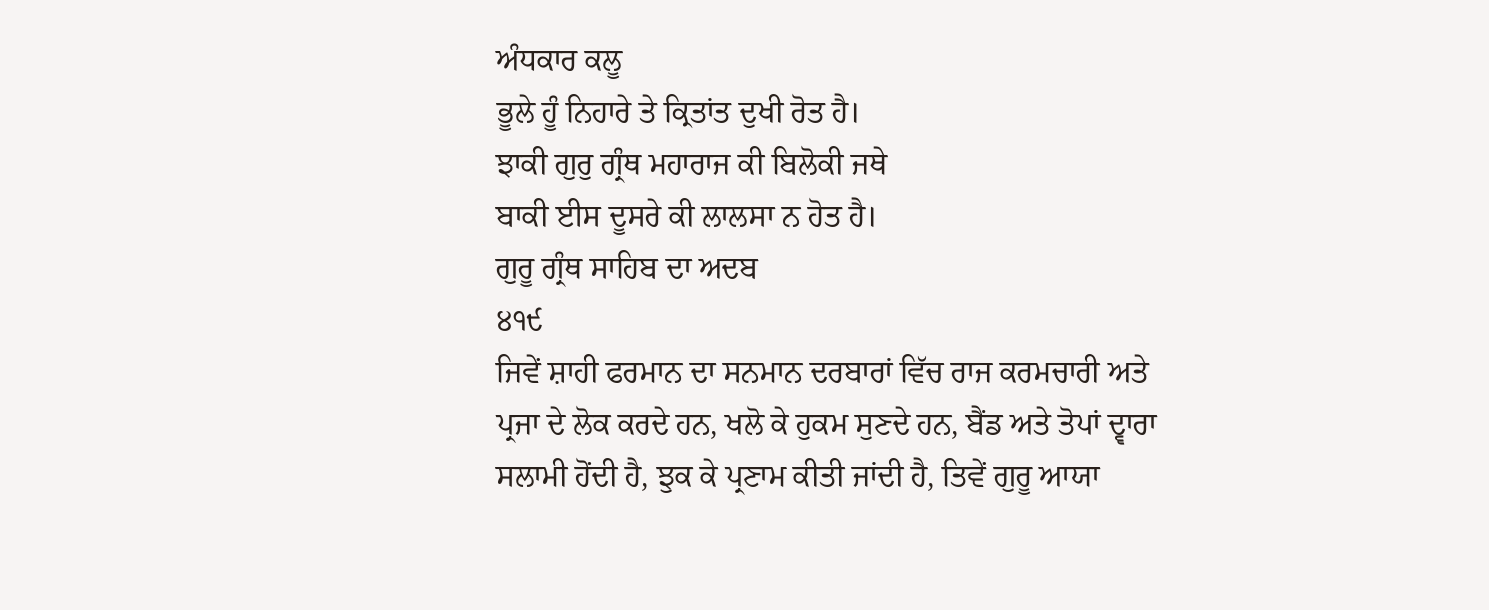ਅੰਧਕਾਰ ਕਲੂ
ਭੂਲੇ ਹੂੰ ਨਿਹਾਰੇ ਤੇ ਕ੍ਰਿਤਾਂਤ ਦੁਖੀ ਰੋਤ ਹੈ।
ਝਾਕੀ ਗੁਰੁ ਗ੍ਰੰਥ ਮਹਾਰਾਜ ਕੀ ਬਿਲੋਕੀ ਜਥੇ
ਬਾਕੀ ਈਸ ਦੂਸਰੇ ਕੀ ਲਾਲਸਾ ਨ ਹੋਤ ਹੈ।
ਗੁਰੂ ਗ੍ਰੰਥ ਸਾਹਿਬ ਦਾ ਅਦਬ
੪੧੯
ਜਿਵੇਂ ਸ਼ਾਹੀ ਫਰਮਾਨ ਦਾ ਸਨਮਾਨ ਦਰਬਾਰਾਂ ਵਿੱਚ ਰਾਜ ਕਰਮਚਾਰੀ ਅਤੇ
ਪ੍ਰਜਾ ਦੇ ਲੋਕ ਕਰਦੇ ਹਨ, ਖਲੋ ਕੇ ਹੁਕਮ ਸੁਣਦੇ ਹਨ, ਬੈਂਡ ਅਤੇ ਤੋਪਾਂ ਦ੍ਵਾਰਾ
ਸਲਾਮੀ ਹੋਂਦੀ ਹੈ, ਝੁਕ ਕੇ ਪ੍ਰਣਾਮ ਕੀਤੀ ਜਾਂਦੀ ਹੈ, ਤਿਵੇਂ ਗੁਰੂ ਆਯਾ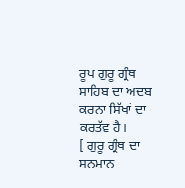ਰੂਪ ਗੁਰੂ ਗ੍ਰੰਥ ਸਾਹਿਬ ਦਾ ਅਦਬ ਕਰਨਾ ਸਿੱਖਾਂ ਦਾ ਕਰਤੱਵ ਹੈ।
[ ਗੁਰੂ ਗ੍ਰੰਥ ਦਾ ਸਨਮਾਨ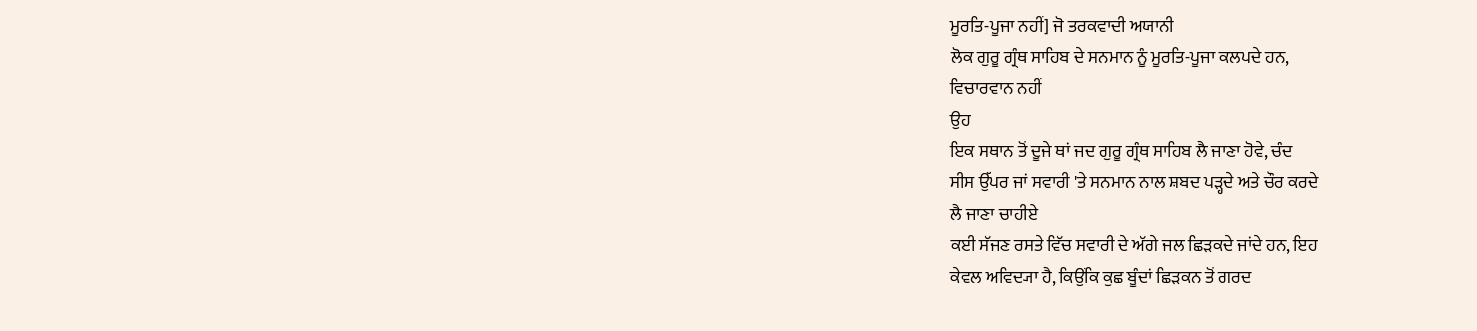ਮੂਰਤਿ-ਪੂਜਾ ਨਹੀਂ] ਜੋ ਤਰਕਵਾਦੀ ਅਯਾਨੀ
ਲੋਕ ਗੁਰੂ ਗ੍ਰੰਥ ਸਾਹਿਬ ਦੇ ਸਨਮਾਨ ਨੂੰ ਮੂਰਤਿ-ਪੂਜਾ ਕਲਪਦੇ ਹਨ,
ਵਿਚਾਰਵਾਨ ਨਹੀਂ
ਉਹ
ਇਕ ਸਥਾਨ ਤੋਂ ਦੂਜੇ ਥਾਂ ਜਦ ਗੁਰੂ ਗ੍ਰੰਥ ਸਾਹਿਬ ਲੈ ਜਾਣਾ ਹੋਵੇ, ਚੰਦ
ਸੀਸ ਉੱਪਰ ਜਾਂ ਸਵਾਰੀ 'ਤੇ ਸਨਮਾਨ ਨਾਲ ਸ਼ਬਦ ਪੜ੍ਹਦੇ ਅਤੇ ਚੌਰ ਕਰਦੇ
ਲੈ ਜਾਣਾ ਚਾਹੀਏ
ਕਈ ਸੱਜਣ ਰਸਤੇ ਵਿੱਚ ਸਵਾਰੀ ਦੇ ਅੱਗੇ ਜਲ ਛਿੜਕਦੇ ਜਾਂਦੇ ਹਨ, ਇਹ
ਕੇਵਲ ਅਵਿਦ੍ਯਾ ਹੈ, ਕਿਉਂਕਿ ਕੁਛ ਬੂੰਦਾਂ ਛਿੜਕਨ ਤੋਂ ਗਰਦ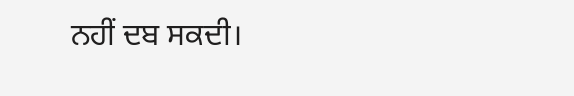ਨਹੀਂ ਦਬ ਸਕਦੀ।